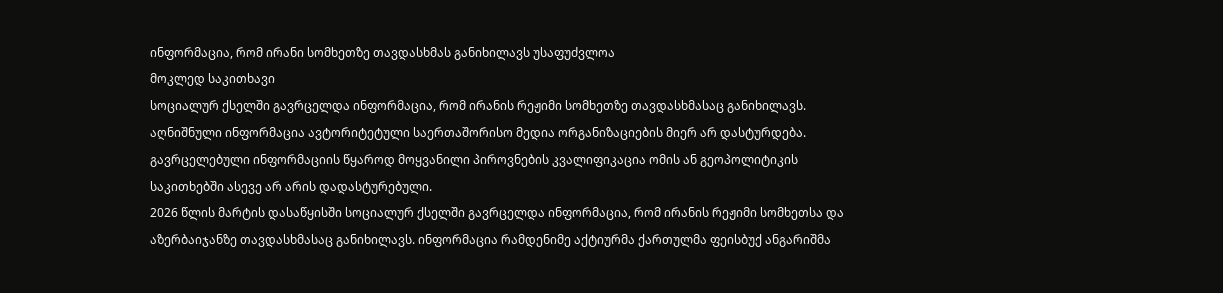ინფორმაცია, რომ ირანი სომხეთზე თავდასხმას განიხილავს უსაფუძვლოა
მოკლედ საკითხავი
სოციალურ ქსელში გავრცელდა ინფორმაცია, რომ ირანის რეჟიმი სომხეთზე თავდასხმასაც განიხილავს.
აღნიშნული ინფორმაცია ავტორიტეტული საერთაშორისო მედია ორგანიზაციების მიერ არ დასტურდება.
გავრცელებული ინფორმაციის წყაროდ მოყვანილი პიროვნების კვალიფიკაცია ომის ან გეოპოლიტიკის საკითხებში ასევე არ არის დადასტურებული.
2026 წლის მარტის დასაწყისში სოციალურ ქსელში გავრცელდა ინფორმაცია, რომ ირანის რეჟიმი სომხეთსა და აზერბაიჯანზე თავდასხმასაც განიხილავს. ინფორმაცია რამდენიმე აქტიურმა ქართულმა ფეისბუქ ანგარიშმა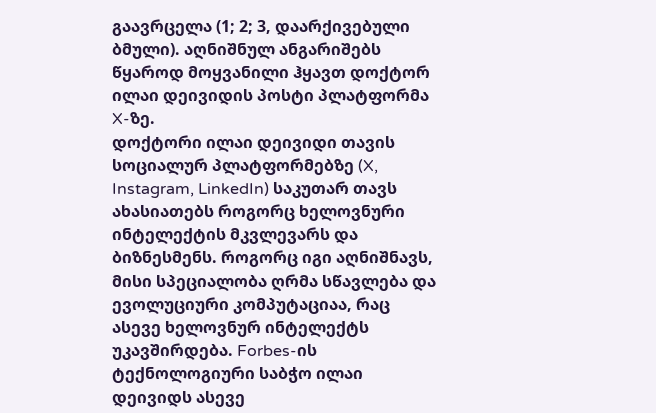გაავრცელა (1; 2; 3, დაარქივებული ბმული). აღნიშნულ ანგარიშებს წყაროდ მოყვანილი ჰყავთ დოქტორ ილაი დეივიდის პოსტი პლატფორმა X-ზე.
დოქტორი ილაი დეივიდი თავის სოციალურ პლატფორმებზე (X, Instagram, LinkedIn) საკუთარ თავს ახასიათებს როგორც ხელოვნური ინტელექტის მკვლევარს და ბიზნესმენს. როგორც იგი აღნიშნავს, მისი სპეციალობა ღრმა სწავლება და ევოლუციური კომპუტაციაა, რაც ასევე ხელოვნურ ინტელექტს უკავშირდება. Forbes-ის ტექნოლოგიური საბჭო ილაი დეივიდს ასევე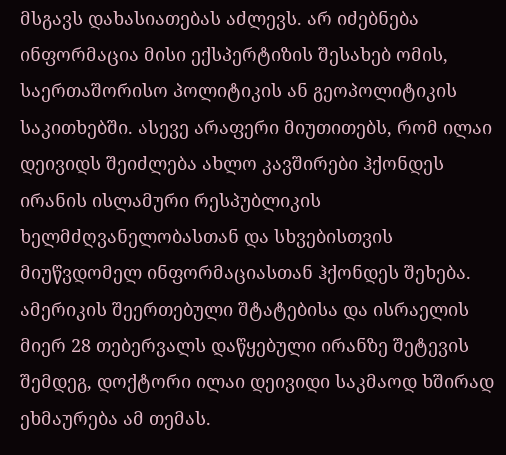მსგავს დახასიათებას აძლევს. არ იძებნება ინფორმაცია მისი ექსპერტიზის შესახებ ომის, საერთაშორისო პოლიტიკის ან გეოპოლიტიკის საკითხებში. ასევე არაფერი მიუთითებს, რომ ილაი დეივიდს შეიძლება ახლო კავშირები ჰქონდეს ირანის ისლამური რესპუბლიკის ხელმძღვანელობასთან და სხვებისთვის მიუწვდომელ ინფორმაციასთან ჰქონდეს შეხება.
ამერიკის შეერთებული შტატებისა და ისრაელის მიერ 28 თებერვალს დაწყებული ირანზე შეტევის შემდეგ, დოქტორი ილაი დეივიდი საკმაოდ ხშირად ეხმაურება ამ თემას.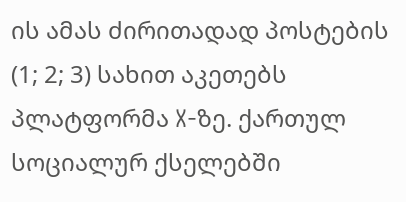ის ამას ძირითადად პოსტების (1; 2; 3) სახით აკეთებს პლატფორმა X-ზე. ქართულ სოციალურ ქსელებში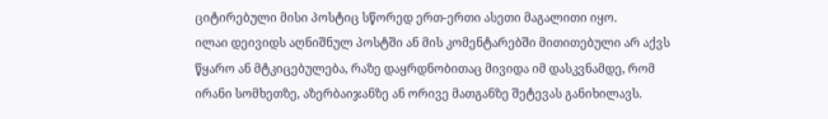ციტირებული მისი პოსტიც სწორედ ერთ-ერთი ასეთი მაგალითი იყო.
ილაი დეივიდს აღნიშნულ პოსტში ან მის კომენტარებში მითითებული არ აქვს წყარო ან მტკიცებულება, რაზე დაყრდნობითაც მივიდა იმ დასკვნამდე, რომ ირანი სომხეთზე, აზერბაიჯანზე ან ორივე მათგანზე შეტევას განიხილავს.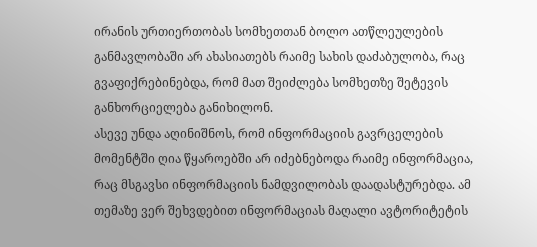ირანის ურთიერთობას სომხეთთან ბოლო ათწლეულების განმავლობაში არ ახასიათებს რაიმე სახის დაძაბულობა, რაც გვაფიქრებინებდა, რომ მათ შეიძლება სომხეთზე შეტევის განხორციელება განიხილონ.
ასევე უნდა აღინიშნოს, რომ ინფორმაციის გავრცელების მომენტში ღია წყაროებში არ იძებნებოდა რაიმე ინფორმაცია, რაც მსგავსი ინფორმაციის ნამდვილობას დაადასტურებდა. ამ თემაზე ვერ შეხვდებით ინფორმაციას მაღალი ავტორიტეტის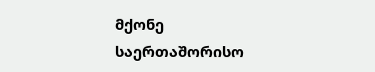მქონე საერთაშორისო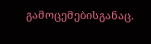გამოცემებისგანაც.